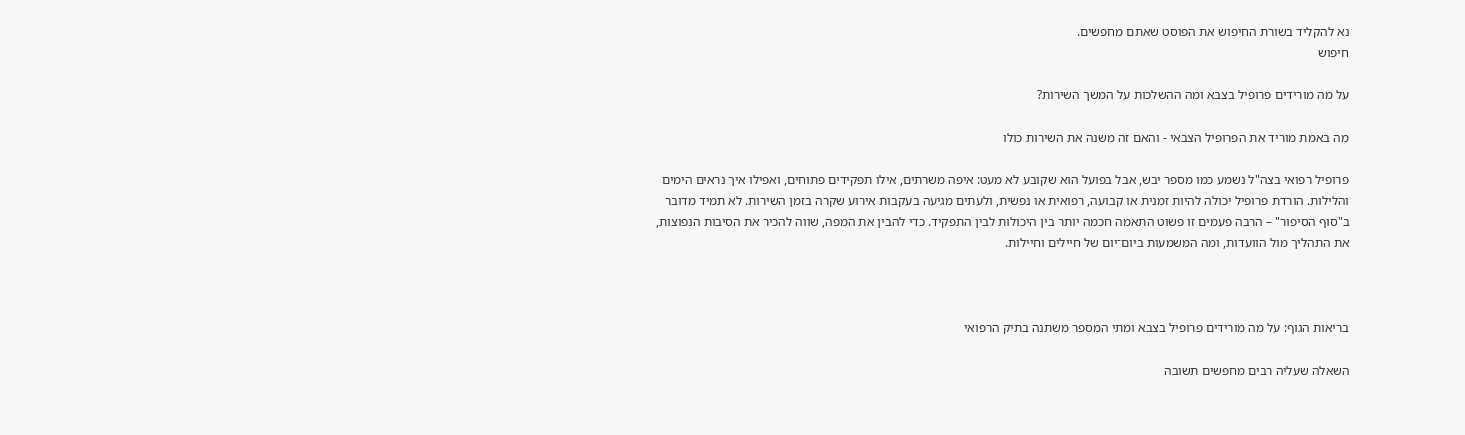נא להקליד בשורת החיפוש את הפוסט שאתם מחפשים.
חיפוש

על מה מורידים פרופיל בצבא ומה ההשלכות על המשך השירות?

מה באמת מוריד את הפרופיל הצבאי - והאם זה משנה את השירות כולו

פרופיל רפואי בצה"ל נשמע כמו מספר יבש, אבל בפועל הוא שקובע לא מעט: איפה משרתים, אילו תפקידים פתוחים, ואפילו איך נראים הימים והלילות. הורדת פרופיל יכולה להיות זמנית או קבועה, רפואית או נפשית, ולעתים מגיעה בעקבות אירוע שקרה בזמן השירות. לא תמיד מדובר ב"סוף הסיפור" – הרבה פעמים זו פשוט התאמה חכמה יותר בין היכולות לבין התפקיד. כדי להבין את המפה, שווה להכיר את הסיבות הנפוצות, את התהליך מול הוועדות, ומה המשמעות ביום־יום של חיילים וחיילות.



בריאות הגוף: על מה מורידים פרופיל בצבא ומתי המספר משתנה בתיק הרפואי

השאלה שעליה רבים מחפשים תשובה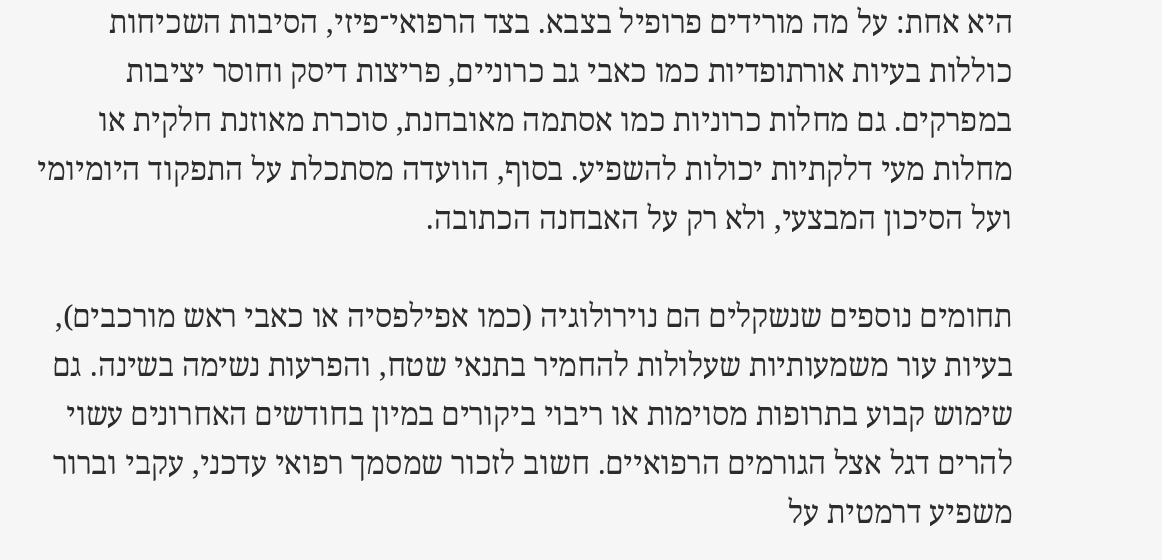היא אחת: על מה מורידים פרופיל בצבא. בצד הרפואי־פיזי, הסיבות השכיחות כוללות בעיות אורתופדיות כמו כאבי גב כרוניים, פריצות דיסק וחוסר יציבות במפרקים. גם מחלות כרוניות כמו אסתמה מאובחנת, סוכרת מאוזנת חלקית או מחלות מעי דלקתיות יכולות להשפיע. בסוף, הוועדה מסתכלת על התפקוד היומיומי ועל הסיכון המבצעי, ולא רק על האבחנה הכתובה.

תחומים נוספים שנשקלים הם נוירולוגיה (כמו אפילפסיה או כאבי ראש מורכבים), בעיות עור משמעותיות שעלולות להחמיר בתנאי שטח, והפרעות נשימה בשינה. גם שימוש קבוע בתרופות מסוימות או ריבוי ביקורים במיון בחודשים האחרונים עשוי להרים דגל אצל הגורמים הרפואיים. חשוב לזכור שמסמך רפואי עדכני, עקבי וברור משפיע דרמטית על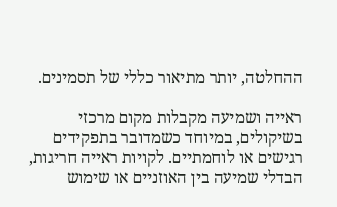ההחלטה, יותר מתיאור כללי של תסמינים.

ראייה ושמיעה מקבלות מקום מרכזי בשיקולים, במיוחד כשמדובר בתפקידים רגישים או לוחמתיים. לקויות ראייה חריגות, הבדלי שמיעה בין האוזניים או שימוש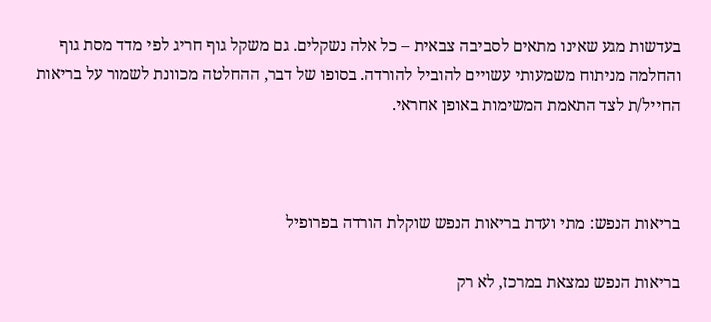בעדשות מגע שאינו מתאים לסביבה צבאית – כל אלה נשקלים. גם משקל גוף חריג לפי מדד מסת גוף והחלמה מניתוח משמעותי עשויים להוביל להורדה. בסופו של דבר, ההחלטה מכוונת לשמור על בריאות החייל/ת לצד התאמת המשימות באופן אחראי.



בריאות הנפש: מתי ועדת בריאות הנפש שוקלת הורדה בפרופיל

בריאות הנפש נמצאת במרכז, לא רק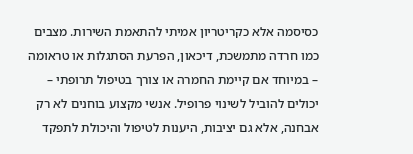כסיסמה אלא כקריטריון אמיתי להתאמת השירות. מצבים כמו חרדה מתמשכת, דיכאון, הפרעת הסתגלות או טראומה – במיוחד אם קיימת החמרה או צורך בטיפול תרופתי – יכולים להוביל לשינוי פרופיל. אנשי מקצוע בוחנים לא רק אבחנה, אלא גם יציבות, היענות לטיפול והיכולת לתפקד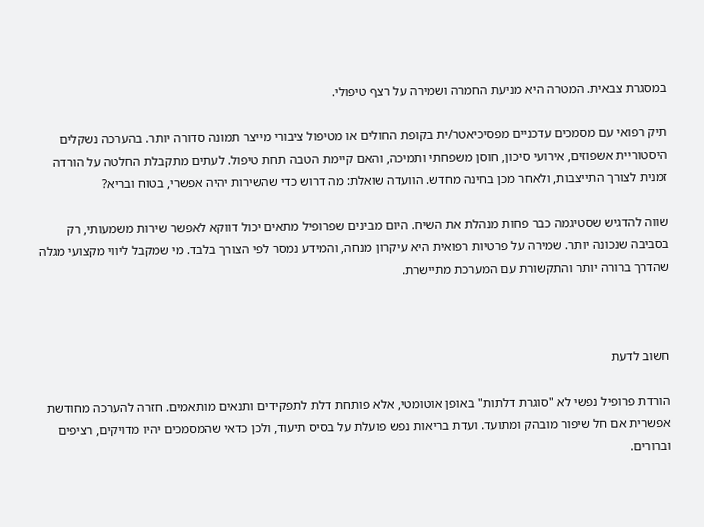במסגרת צבאית. המטרה היא מניעת החמרה ושמירה על רצף טיפולי.

תיק רפואי עם מסמכים עדכניים מפסיכיאטר/ית בקופת החולים או מטיפול ציבורי מייצר תמונה סדורה יותר. בהערכה נשקלים היסטוריית אשפוזים, אירועי סיכון, חוסן משפחתי ותמיכה, והאם קיימת הטבה תחת טיפול. לעתים מתקבלת החלטה על הורדה זמנית לצורך התייצבות, ולאחר מכן בחינה מחדש. הוועדה שואלת: מה דרוש כדי שהשירות יהיה אפשרי, בטוח ובריא?

שווה להדגיש שסטיגמה כבר פחות מנהלת את השיח. היום מבינים שפרופיל מתאים יכול דווקא לאפשר שירות משמעותי, רק בסביבה שנכונה יותר. שמירה על פרטיות רפואית היא עיקרון מנחה, והמידע נמסר לפי הצורך בלבד. מי שמקבל ליווי מקצועי מגלה שהדרך ברורה יותר והתקשורת עם המערכת מתיישרת.



חשוב לדעת

הורדת פרופיל נפשי לא "סוגרת דלתות" באופן אוטומטי, אלא פותחת דלת לתפקידים ותנאים מותאמים. חזרה להערכה מחודשת אפשרית אם חל שיפור מובהק ומתועד. ועדת בריאות נפש פועלת על בסיס תיעוד, ולכן כדאי שהמסמכים יהיו מדויקים, רציפים וברורים.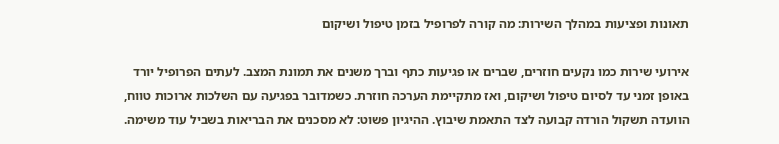תאונות ופציעות במהלך השירות: מה קורה לפרופיל בזמן טיפול ושיקום

אירועי שירות כמו נקעים חוזרים, שברים או פגיעות כתף וברך משנים את תמונת המצב. לעתים הפרופיל יורד באופן זמני עד לסיום טיפול ושיקום, ואז מתקיימת הערכה חוזרת. כשמדובר בפגיעה עם השלכות ארוכות טווח, הוועדה תשקול הורדה קבועה לצד התאמת שיבוץ. ההיגיון פשוט: לא מסכנים את הבריאות בשביל עוד משימה.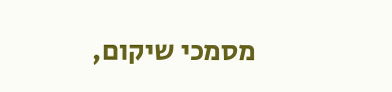מסמכי שיקום,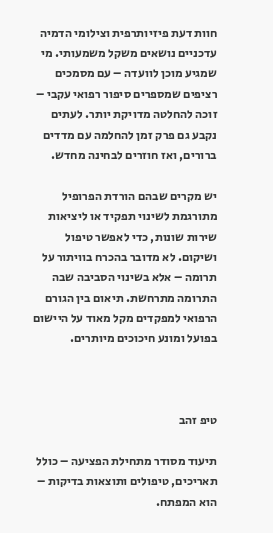חוות דעת פיזיותרפית וצילומי הדמיה עדכניים נושאים משקל משמעותי. מי שמגיע מוכן לוועדה – עם מסמכים רציפים שמספרים סיפור רפואי עקבי – זוכה להחלטה מדויקת יותר. לעתים נקבע גם פרק זמן להחלמה עם מדדים ברורים, ואז חוזרים לבחינה מחדש.

יש מקרים שבהם הורדת הפרופיל מתורגמת לשינוי תפקיד או ליציאות שירות שונות, כדי לאפשר טיפול ושיקום. לא מדובר בהכרח בוויתור על תרומה – אלא בשינוי הסביבה שבה התרומה מתרחשת. תיאום בין הגורם הרפואי למפקדים מקל מאוד על היישום בפועל ומונע חיכוכים מיותרים.



טיפ זהב

תיעוד מסודר מתחילת הפציעה – כולל תאריכים, טיפולים ותוצאות בדיקות – הוא המפתח.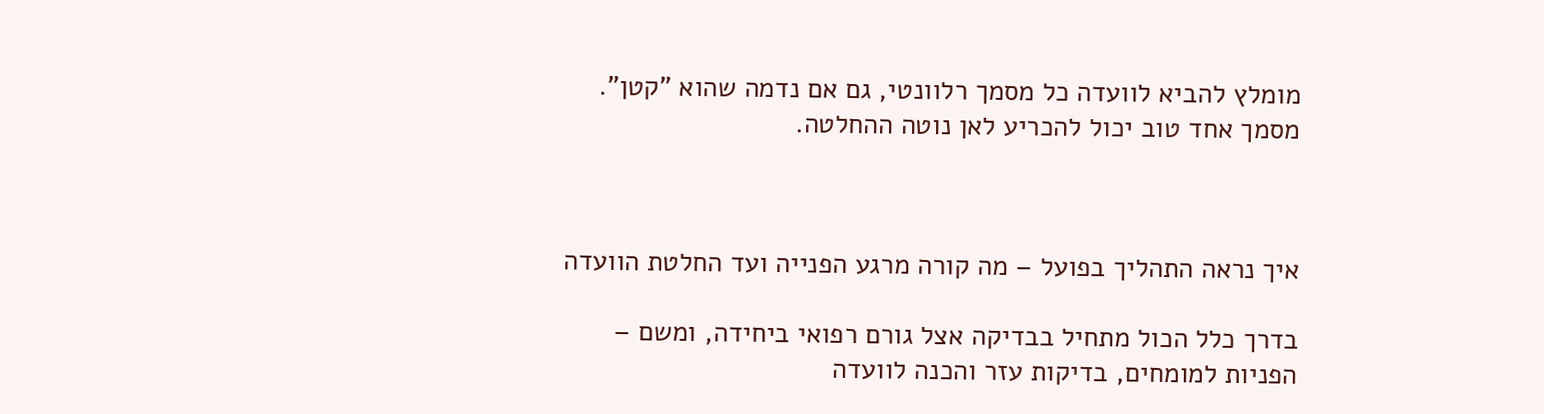מומלץ להביא לוועדה כל מסמך רלוונטי, גם אם נדמה שהוא "קטן". מסמך אחד טוב יכול להכריע לאן נוטה ההחלטה.



איך נראה התהליך בפועל – מה קורה מרגע הפנייה ועד החלטת הוועדה

בדרך כלל הכול מתחיל בבדיקה אצל גורם רפואי ביחידה, ומשם – הפניות למומחים, בדיקות עזר והכנה לוועדה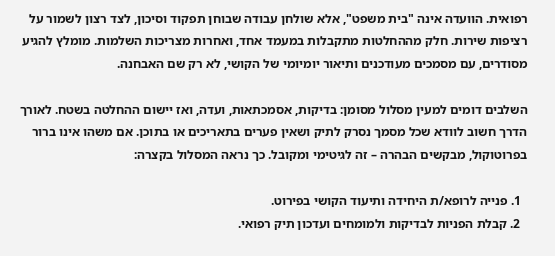רפואית. הוועדה אינה "בית משפט", אלא שולחן עבודה שבוחן תפקוד וסיכון, לצד רצון לשמור על רציפות שירות. חלק מההחלטות מתקבלות במעמד אחד, ואחרות מצריכות השלמות. מומלץ להגיע מסודרים, עם מסמכים מעודכנים ותיאור יומיומי של הקושי, לא רק שם האבחנה.

השלבים דומים למעין מסלול מסומן: בדיקות, אסמכתאות, ועדה, ואז יישום ההחלטה בשטח. לאורך הדרך חשוב לוודא שכל מסמך נסרק לתיק ושאין פערים בתאריכים או בתוכן. אם משהו אינו ברור בפרוטוקול, מבקשים הבהרה – זה לגיטימי ומקובל. כך נראה המסלול בקצרה:

  1. פנייה לרופא/ת היחידה ותיעוד הקושי בפירוט.
  2. קבלת הפניות לבדיקות ולמומחים ועדכון תיק רפואי.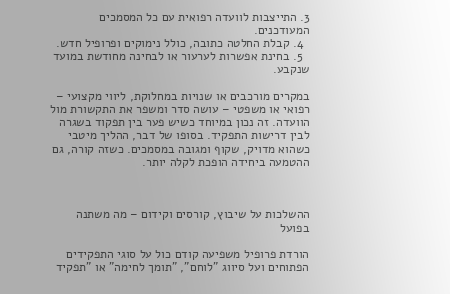3. התייצבות לוועדה רפואית עם כל המסמכים המעודכנים.
  4. קבלת החלטה כתובה, כולל נימוקים ופרופיל חדש.
  5. בחינת אפשרות לערעור או לבחינה מחודשת במועד שנקבע.

במקרים מורכבים או שנויות במחלוקת, ליווי מקצועי – רפואי או משפטי – עושה סדר ומשפר את התקשורת מול הוועדה. זה נכון במיוחד כשיש פער בין תפקוד בשגרה לבין דרישות התפקיד. בסופו של דבר, ההליך מיטבי כשהוא מדויק, שקוף ומגובה במסמכים. כשזה קורה, גם ההטמעה ביחידה הופכת לקלה יותר.



ההשלכות על שיבוץ, קורסים וקידום – מה משתנה בפועל

הורדת פרופיל משפיעה קודם כול על סוגי התפקידים הפתוחים ועל סיווג "לוחם", "תומך לחימה" או "תפקיד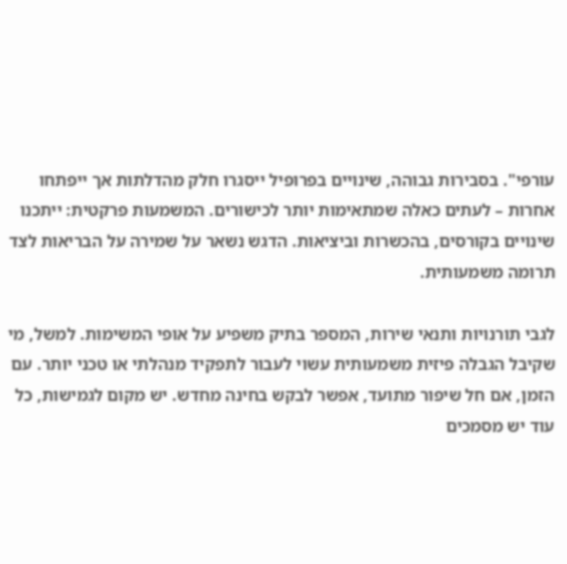עורפי". בסבירות גבוהה, שינויים בפרופיל ייסגרו חלק מהדלתות אך ייפתחו אחרות – לעתים כאלה שמתאימות יותר לכישורים. המשמעות פרקטית: ייתכנו שינויים בקורסים, בהכשרות וביציאות. הדגש נשאר על שמירה על הבריאות לצד תרומה משמעותית.

לגבי תורנויות ותנאי שירות, המספר בתיק משפיע על אופי המשימות. למשל, מי שקיבל הגבלה פיזית משמעותית עשוי לעבור לתפקיד מנהלתי או טכני יותר. עם הזמן, אם חל שיפור מתועד, אפשר לבקש בחינה מחדש. יש מקום לגמישות, כל עוד יש מסמכים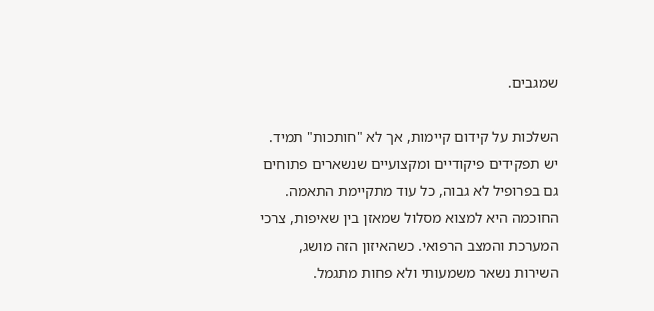שמגבים.

השלכות על קידום קיימות, אך לא "חותכות" תמיד. יש תפקידים פיקודיים ומקצועיים שנשארים פתוחים גם בפרופיל לא גבוה, כל עוד מתקיימת התאמה. החוכמה היא למצוא מסלול שמאזן בין שאיפות, צרכי המערכת והמצב הרפואי. כשהאיזון הזה מושג, השירות נשאר משמעותי ולא פחות מתגמל.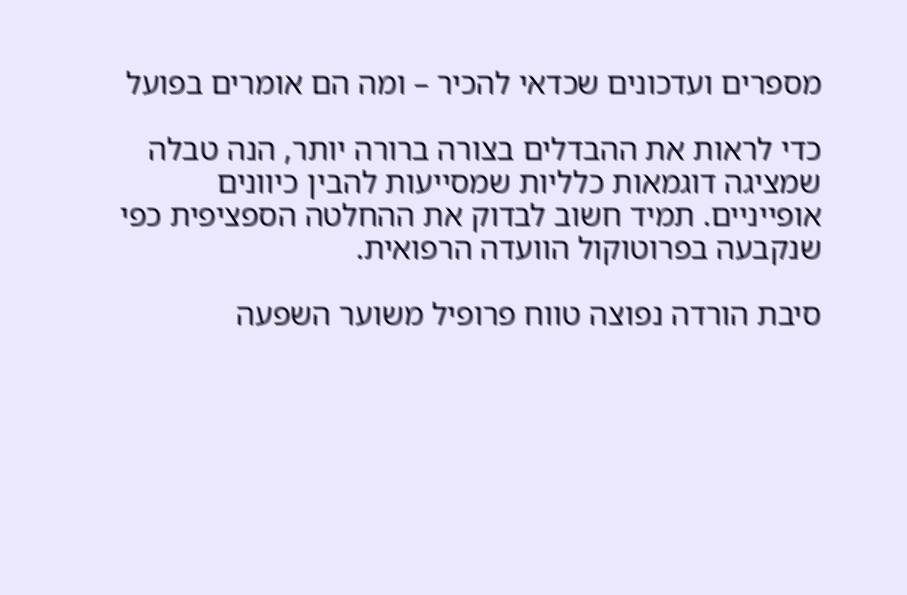מספרים ועדכונים שכדאי להכיר – ומה הם אומרים בפועל

כדי לראות את ההבדלים בצורה ברורה יותר, הנה טבלה שמציגה דוגמאות כלליות שמסייעות להבין כיוונים אופייניים. תמיד חשוב לבדוק את ההחלטה הספציפית כפי שנקבעה בפרוטוקול הוועדה הרפואית.

סיבת הורדה נפוצה טווח פרופיל משוער השפעה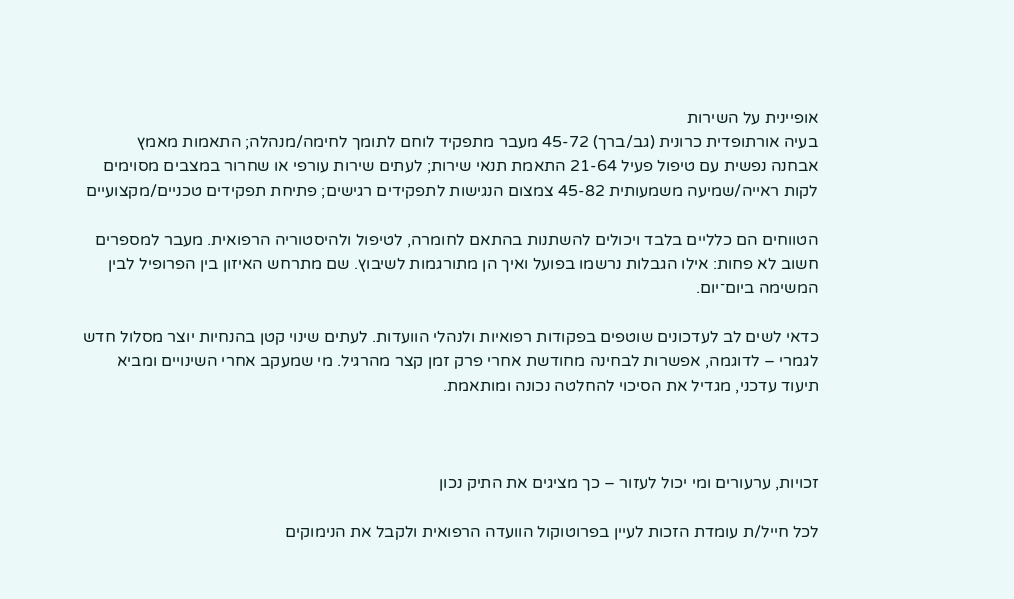אופיינית על השירות
בעיה אורתופדית כרונית (גב/ברך) 45-72 מעבר מתפקיד לוחם לתומך לחימה/מנהלה; התאמות מאמץ
אבחנה נפשית עם טיפול פעיל 21-64 התאמת תנאי שירות; לעתים שירות עורפי או שחרור במצבים מסוימים
לקות ראייה/שמיעה משמעותית 45-82 צמצום הנגישות לתפקידים רגישים; פתיחת תפקידים טכניים/מקצועיים

הטווחים הם כלליים בלבד ויכולים להשתנות בהתאם לחומרה, לטיפול ולהיסטוריה הרפואית. מעבר למספרים חשוב לא פחות: אילו הגבלות נרשמו בפועל ואיך הן מתורגמות לשיבוץ. שם מתרחש האיזון בין הפרופיל לבין המשימה ביום־יום.

כדאי לשים לב לעדכונים שוטפים בפקודות רפואיות ולנהלי הוועדות. לעתים שינוי קטן בהנחיות יוצר מסלול חדש לגמרי – לדוגמה, אפשרות לבחינה מחודשת אחרי פרק זמן קצר מהרגיל. מי שמעקב אחרי השינויים ומביא תיעוד עדכני, מגדיל את הסיכוי להחלטה נכונה ומותאמת.



זכויות, ערעורים ומי יכול לעזור – כך מציגים את התיק נכון

לכל חייל/ת עומדת הזכות לעיין בפרוטוקול הוועדה הרפואית ולקבל את הנימוקים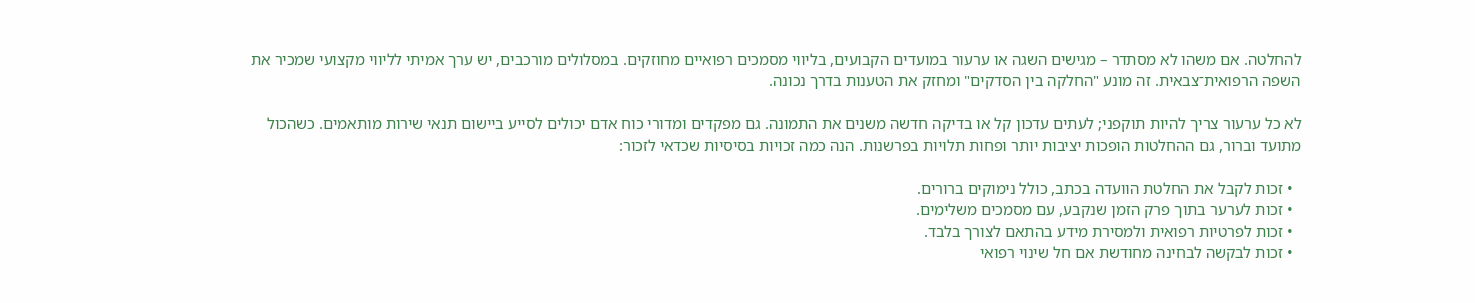להחלטה. אם משהו לא מסתדר – מגישים השגה או ערעור במועדים הקבועים, בליווי מסמכים רפואיים מחוזקים. במסלולים מורכבים, יש ערך אמיתי לליווי מקצועי שמכיר את השפה הרפואית־צבאית. זה מונע "החלקה בין הסדקים" ומחזק את הטענות בדרך נכונה.

לא כל ערעור צריך להיות תוקפני; לעתים עדכון קל או בדיקה חדשה משנים את התמונה. גם מפקדים ומדורי כוח אדם יכולים לסייע ביישום תנאי שירות מותאמים. כשהכול מתועד וברור, גם ההחלטות הופכות יציבות יותר ופחות תלויות בפרשנות. הנה כמה זכויות בסיסיות שכדאי לזכור:

  • זכות לקבל את החלטת הוועדה בכתב, כולל נימוקים ברורים.
  • זכות לערער בתוך פרק הזמן שנקבע, עם מסמכים משלימים.
  • זכות לפרטיות רפואית ולמסירת מידע בהתאם לצורך בלבד.
  • זכות לבקשה לבחינה מחודשת אם חל שינוי רפואי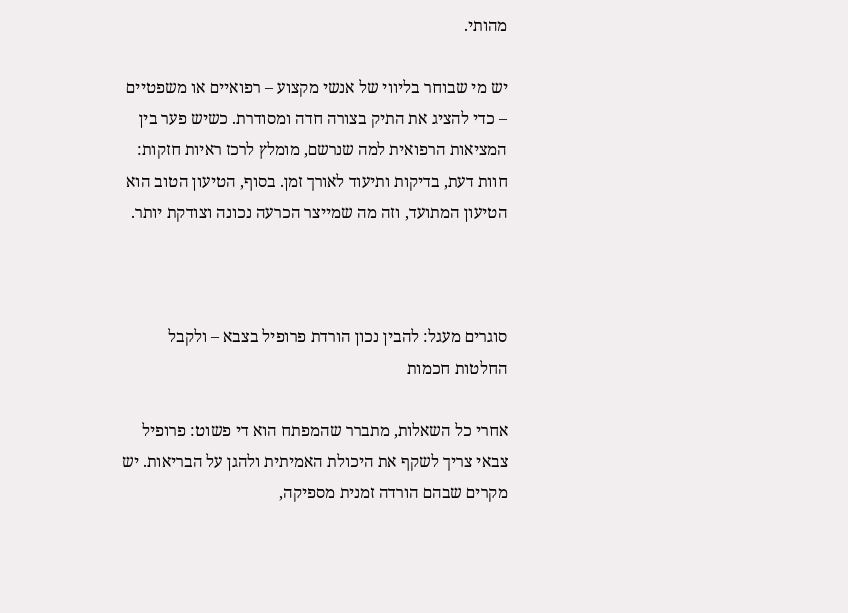מהותי.

יש מי שבוחר בליווי של אנשי מקצוע – רפואיים או משפטיים – כדי להציג את התיק בצורה חדה ומסודרת. כשיש פער בין המציאות הרפואית למה שנרשם, מומלץ לרכז ראיות חזקות: חוות דעת, בדיקות ותיעוד לאורך זמן. בסוף, הטיעון הטוב הוא הטיעון המתועד, וזה מה שמייצר הכרעה נכונה וצודקת יותר.



סוגרים מעגל: להבין נכון הורדת פרופיל בצבא – ולקבל החלטות חכמות

אחרי כל השאלות, מתברר שהמפתח הוא די פשוט: פרופיל צבאי צריך לשקף את היכולת האמיתית ולהגן על הבריאות. יש מקרים שבהם הורדה זמנית מספיקה,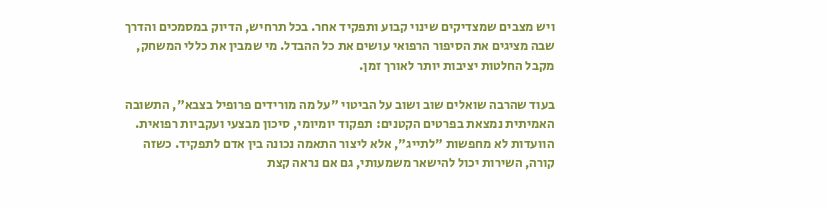ויש מצבים שמצדיקים שינוי קבוע ותפקיד אחר. בכל תרחיש, הדיוק במסמכים והדרך שבה מציגים את הסיפור הרפואי עושים את כל ההבדל. מי שמבין את כללי המשחק, מקבל החלטות יציבות יותר לאורך זמן.

בעוד שהרבה שואלים שוב ושוב על הביטוי "על מה מורידים פרופיל בצבא", התשובה האמיתית נמצאת בפרטים הקטנים: תפקוד יומיומי, סיכון מבצעי ועקביות רפואית. הוועדות לא מחפשות "לתייג", אלא ליצור התאמה נכונה בין אדם לתפקיד. כשזה קורה, השירות יכול להישאר משמעותי, גם אם נראה קצת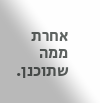אחרת ממה שתוכנן.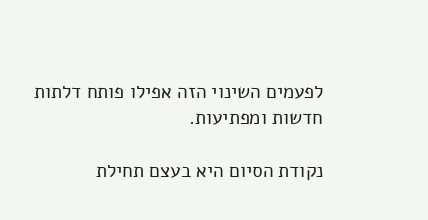לפעמים השינוי הזה אפילו פותח דלתות חדשות ומפתיעות.

נקודת הסיום היא בעצם תחילת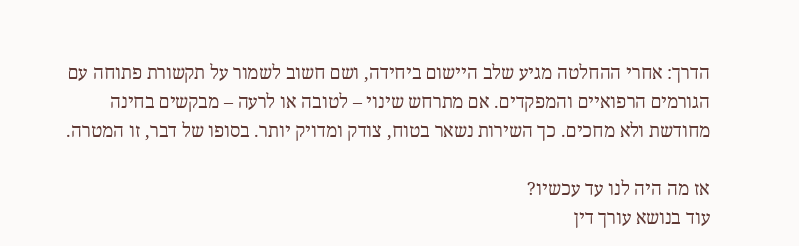הדרך: אחרי ההחלטה מגיע שלב היישום ביחידה, ושם חשוב לשמור על תקשורת פתוחה עם הגורמים הרפואיים והמפקדים. אם מתרחש שינוי – לטובה או לרעה – מבקשים בחינה מחודשת ולא מחכים. כך השירות נשאר בטוח, צודק ומדויק יותר. בסופו של דבר, זו המטרה.

אז מה היה לנו עד עכשיו?
עוד בנושא עורך דין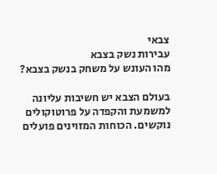צבאי
עבירות נשק בצבא
מהו העונש על משחק בנשק בצבא?

בעולם הצבא יש חשיבות עליונה למשמעת והקפדה על פרוטוקולים נוקשים. הכוחות המזוינים פועלים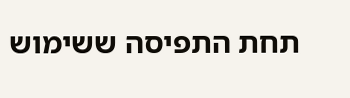תחת התפיסה ששימוש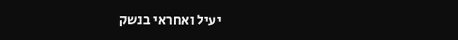יעיל ואחראי בנשק